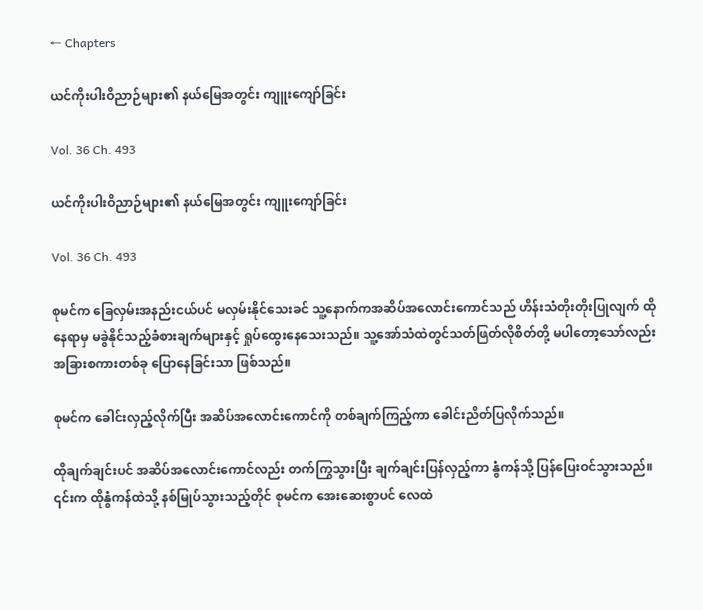← Chapters

ယင်ကိုးပါးဝိညာဉ်များ၏ နယ်မြေအတွင်း ကျူးကျော်ခြင်း

Vol. 36 Ch. 493

ယင်ကိုးပါးဝိညာဉ်များ၏ နယ်မြေအတွင်း ကျူးကျော်ခြင်း

Vol. 36 Ch. 493

စုမင်က ခြေလှမ်းအနည်းငယ်ပင် မလှမ်းနိုင်သေးခင် သူ့နောက်ကအဆိပ်အလောင်းကောင်သည် ဟိန်းသံတိုးတိုးပြုလျက် ထိုနေရာမှ မခွဲနိုင်သည့်ခံစားချက်များနှင့် ရှုပ်ထွေးနေသေးသည်။ သူ့အော်သံထဲတွင်သတ်ဖြတ်လိုစိတ်တို့ မပါတော့သော်လည်း အခြားစကားတစ်ခု ပြောနေခြင်းသာ ဖြစ်သည်။

စုမင်က ခေါင်းလှည့်လိုက်ပြီး အဆိပ်အလောင်းကောင်ကို တစ်ချက်ကြည့်ကာ ခေါင်းညိတ်ပြလိုက်သည်။

ထိုချက်ချင်းပင် အဆိပ်အလောင်းကောင်လည်း တက်ကြွသွားပြီး ချက်ချင်းပြန်လှည့်ကာ နွံကန်သို့ ပြန်ပြေးဝင်သွားသည်။ ၎င်းက ထိုနွံကန်ထဲသို့ နစ်မြုပ်သွားသည့်တိုင် စုမင်က အေးဆေးစွာပင် လေထဲ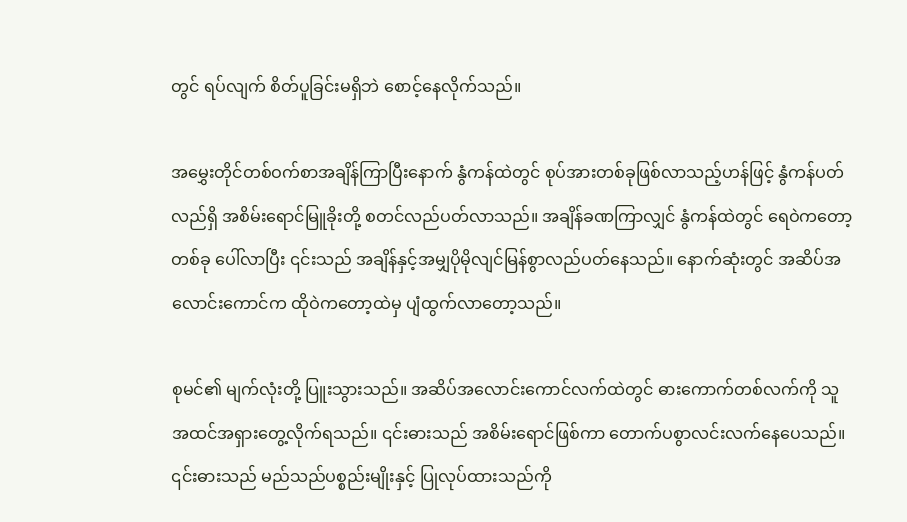တွင် ရပ်လျက် စိတ်ပူခြင်းမရှိဘဲ စောင့်နေလိုက်သည်။

အမွှေးတိုင်တစ်ဝက်စာအချိန်ကြာပြီးနောက် နွံကန်ထဲတွင် စုပ်အားတစ်ခုဖြစ်လာသည့်ဟန်ဖြင့် နွံကန်ပတ်လည်ရှိ အစိမ်းရောင်မြူခိုးတို့ စတင်လည်ပတ်လာသည်။ အချိန်ခဏကြာလျှင် နွံကန်ထဲတွင် ရေဝဲကတော့တစ်ခု ပေါ်လာပြီး ၎င်းသည် အချိန်နှင့်အမျှပိုမိုလျင်မြန်စွာလည်ပတ်နေသည်။ နောက်ဆုံးတွင် အဆိပ်အလောင်းကောင်က ထိုဝဲကတော့ထဲမှ ပျံထွက်လာတော့သည်။

စုမင်၏ မျက်လုံးတို့ ပြူးသွားသည်။ အဆိပ်အလောင်းကောင်လက်ထဲတွင် ဓားကောက်တစ်လက်ကို သူအထင်အရှားတွေ့လိုက်ရသည်။ ၎င်းဓားသည် အစိမ်းရောင်ဖြစ်ကာ တောက်ပစွာလင်းလက်နေပေသည်။ ၎င်းဓားသည် မည်သည်ပစ္စည်းမျိုးနှင့် ပြုလုပ်ထားသည်ကို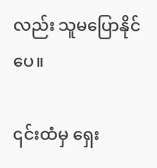လည်း သူမပြောနိုင်ပေ။

၎င်းထံမှ ရှေး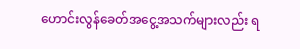ဟောင်းလွန်ခေတ်အငွေ့အသက်များလည်း ရ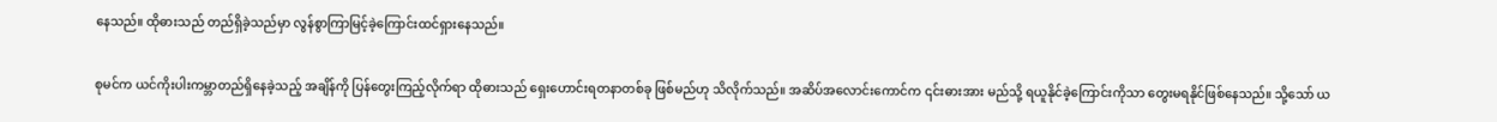နေသည်။ ထိုဓားသည် တည်ရှိခဲ့သည်မှာ လွန်စွာကြာမြင့်ခဲ့ကြောင်းထင်ရှားနေသည်။

စုမင်က ယင်ကိုးပါးကမ္ဘာတည်ရှိနေခဲ့သည့် အချိန်ကို ပြန်တွေးကြည့်လိုက်ရာ ထိုဓားသည် ရှေးဟောင်းရတနာတစ်ခု ဖြစ်မည်ဟု သိလိုက်သည်။ အဆိပ်အလောင်းကောင်က ၎င်းဓားအား မည်သို့ ရယူနိုင်ခဲ့ကြောင်းကိုသာ တွေးမရနိုင်ဖြစ်နေသည်။ သို့သော် ယ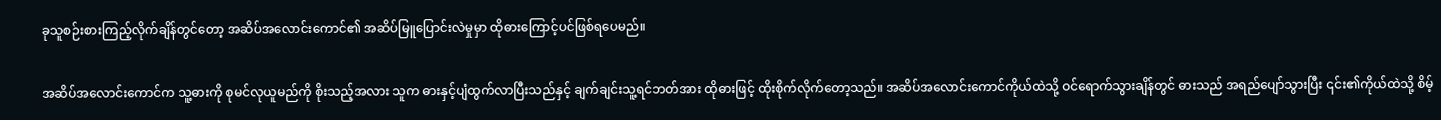ခုသူစဉ်းစားကြည့်လိုက်ချိန်တွင်တော့ အဆိပ်အလောင်းကောင်၏ အဆိပ်မြူပြောင်းလဲမှုမှာ ထိုဓားကြောင့်ပင်ဖြစ်ရပေမည်။

အဆိပ်အလောင်းကောင်က သူ့ဓားကို စုမင်လုယူမည်ကို စိုးသည့်အလား သူက ဓားနှင့်ပျံထွက်လာပြီးသည်နှင့် ချက်ချင်းသူ့ရင်ဘတ်အား ထိုဓားဖြင့် ထိုးစိုက်လိုက်တော့သည်။ အဆိပ်အလောင်းကောင်ကိုယ်ထဲသို့ ဝင်ရောက်သွားချိန်တွင် ဓားသည် အရည်ပျော်သွားပြီး ၎င်း၏ကိုယ်ထဲသို့ စိမ့်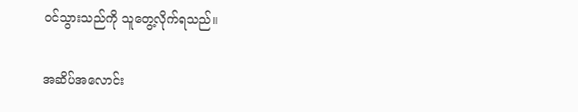ဝင်သွားသည်ကို သူတွေ့လိုက်ရသည်။

အဆိပ်အလောင်း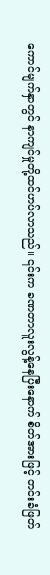ကောင်မျက်နှာတွင် နာကျင်မှုတို့ထင်ဟပ်လာသည်။ ၎င်းက ခဏတာလူးလွန့်နေပြီးနောက် စိတ်အားဖြင့် တင်းခံဖြတ်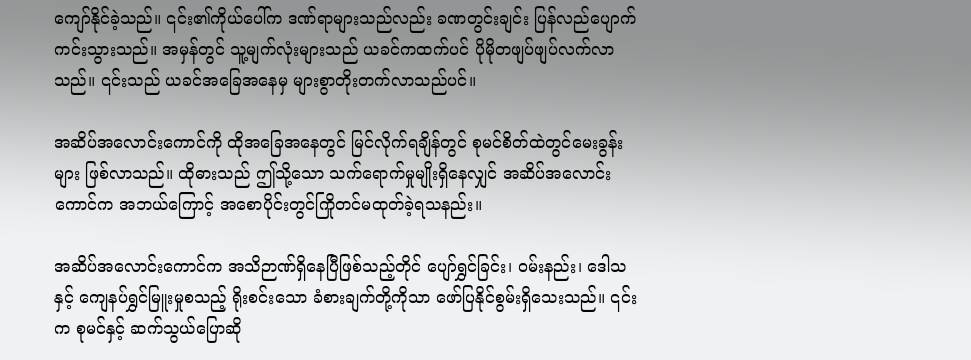ကျော်နိုင်ခဲ့သည်။ ၎င်း၏ကိုယ်ပေါ်က ဒဏ်ရာများသည်လည်း ခဏတွင်းချင်း ပြန်လည်ပျောက်ကင်းသွားသည်။ အမှန်တွင် သူ့မျက်လုံးများသည် ယခင်ကထက်ပင် ပိုမိုတဖျပ်ဖျပ်လက်လာသည်။ ၎င်းသည် ယခင်အခြေအနေမှ များစွာတိုးတက်လာသည်ပင်။

အဆိပ်အလောင်းကောင်ကို ထိုအခြေအနေတွင် မြင်လိုက်ရချိန်တွင် စုမင်စိတ်ထဲတွင်မေးခွန်းများ ဖြစ်လာသည်။ ထိုဓားသည် ဤသို့သော သက်ရောက်မှုမျိုးရှိနေလျှင် အဆိပ်အလောင်းကောင်က အဘယ်ကြောင့် အစောပိုင်းတွင်ကြိုတင်မထုတ်ခဲ့ရသနည်း။

အဆိပ်အလောင်းကောင်က အသိဉာဏ်ရှိနေပြီဖြစ်သည့်တိုင် ပျော်ရွှင်ခြင်း၊ ဝမ်းနည်း၊ ဒေါသနှင့် ကျေနပ်ရွှင်မြူးမှုစသည့် ရိုးစင်းသော ခံစားချက်တို့ကိုသာ ဖော်ပြနိုင်စွမ်းရှိသေးသည်။ ၎င်းက စုမင်နှင့် ဆက်သွယ်ပြောဆို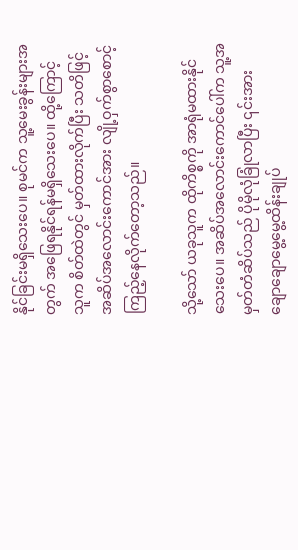နိုင်ခြင်းမရှိသေးပေ။ စုမင်က သူ့မေးခွန်းများအတွက် အဖြေရနိုင်ရန်မရှိသေးပေ။ ထို့ကြောင့် သူက စိတ်ထဲတွင် မှတ်ထားလိုက်ပြီး သတိဖြင့် အဆိပ်အလောင်းကောင်အား လျို့ဝှက်စွာစောင့်ကြည့်နေလိုက်တော့သည်။

သို့သော် ယခုသူက ထိုကိစ္စကို အာရုံမထားနိုင်သေးပေ။ အဆိပ်အလောင်းကောင်ပေါ်က သူ့အမှတ်တံဆိပ်သည် ပိုမိုလုံခြုံလာပြီး ၎င်းအား ချောချောမွေ့မွေ့ထိန်းချုပ်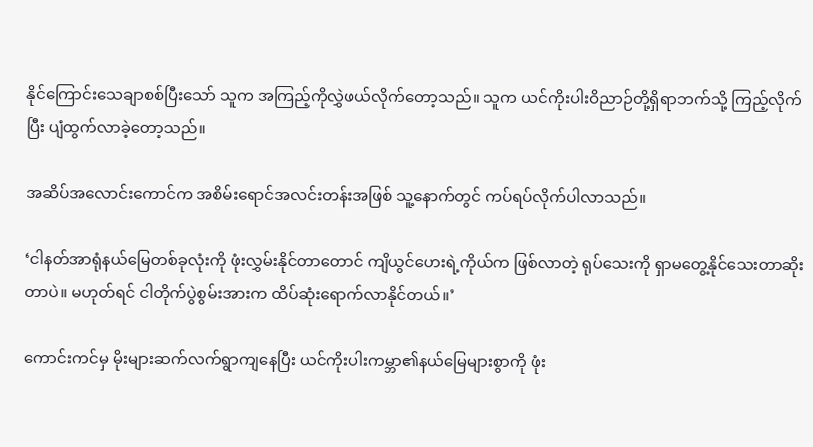နိုင်ကြောင်းသေချာစစ်ပြီးသော် သူက အကြည့်ကိုလွှဲဖယ်လိုက်တော့သည်။ သူက ယင်ကိုးပါးဝိညာဉ်တို့ရှိရာဘက်သို့ ကြည့်လိုက်ပြီး ပျံထွက်လာခဲ့တော့သည်။

အဆိပ်အလောင်းကောင်က အစိမ်းရောင်အလင်းတန်းအဖြစ် သူ့နောက်တွင် ကပ်ရပ်လိုက်ပါလာသည်။

‘ငါနတ်အာရုံနယ်မြေတစ်ခုလုံးကို ဖုံးလွှမ်းနိုင်တာတောင် ကျိယွင်ဟေးရဲ့ကိုယ်က ဖြစ်လာတဲ့ ရုပ်သေးကို ရှာမတွေ့နိုင်သေးတာဆိုးတာပဲ။ မဟုတ်ရင် ငါတိုက်ပွဲစွမ်းအားက ထိပ်ဆုံးရောက်လာနိုင်တယ်။’

ကောင်းကင်မှ မိုးများဆက်လက်ရွာကျနေပြီး ယင်ကိုးပါးကမ္ဘာ၏နယ်မြေများစွာကို ဖုံး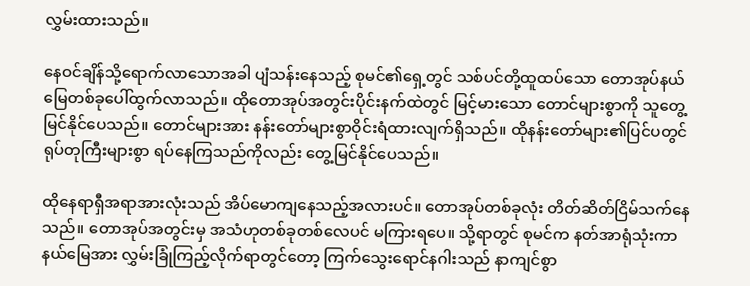လွှမ်းထားသည်။

နေဝင်ချိန်သို့ရောက်လာသောအခါ ပျံသန်းနေသည့် စုမင်၏ရှေ့တွင် သစ်ပင်တို့ထူထပ်သော တောအုပ်နယ်မြေတစ်ခုပေါ်ထွက်လာသည်။ ထိုတောအုပ်အတွင်းပိုင်းနက်ထဲတွင် မြင့်မားသော တောင်များစွာကို သူတွေ့မြင်နိုင်ပေသည်။ တောင်များအား နန်းတော်များစွာဝိုင်းရံထားလျက်ရှိသည်။ ထိုနန်းတော်များ၏ပြင်ပတွင် ရုပ်တုကြီးများစွာ ရပ်နေကြသည်ကိုလည်း တွေ့မြင်နိုင်ပေသည်။

ထိုနေရာရှီအရာအားလုံးသည် အိပ်မောကျနေသည့်အလားပင်။ တောအုပ်တစ်ခုလုံး တိတ်ဆိတ်ငြိမ်သက်နေသည်။ တောအုပ်အတွင်းမှ အသံဟုတစ်ခုတစ်လေပင် မကြားရပေ။ သို့ရာတွင် စုမင်က နတ်အာရုံသုံးကာ နယ်မြေအား လွှမ်းခြုံကြည့်လိုက်ရာတွင်တော့ ကြက်သွေးရောင်နဂါးသည် နာကျင်စွာ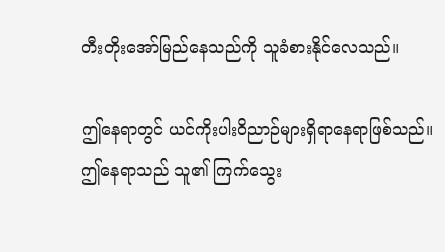တီးတိုးအော်မြည်နေသည်ကို သူခံစားနိုင်လေသည်။

ဤနေရာတွင် ယင်ကိုးပါးဝိညာဉ်များရှိရာနေရာဖြစ်သည်။ ဤနေရာသည် သူ၏ ကြက်သွေး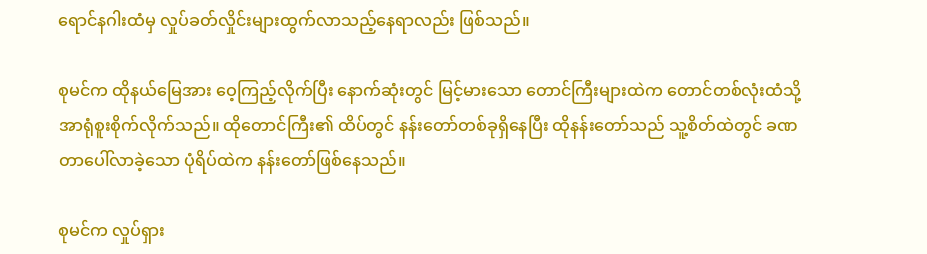ရောင်နဂါးထံမှ လှုပ်ခတ်လှိုင်းများထွက်လာသည့်နေရာလည်း ဖြစ်သည်။

စုမင်က ထိုနယ်မြေအား ဝေ့ကြည့်လိုက်ပြီး နောက်ဆုံးတွင် မြင့်မားသော တောင်ကြီးများထဲက တောင်တစ်လုံးထံသို့ အာရုံစူးစိုက်လိုက်သည်။ ထိုတောင်ကြီး၏ ထိပ်တွင် နန်းတော်တစ်ခုရှိနေပြီး ထိုနန်းတော်သည် သူ့စိတ်ထဲတွင် ခဏတာပေါ်လာခဲ့သော ပုံရိပ်ထဲက နန်းတော်ဖြစ်နေသည်။

စုမင်က လှုပ်ရှား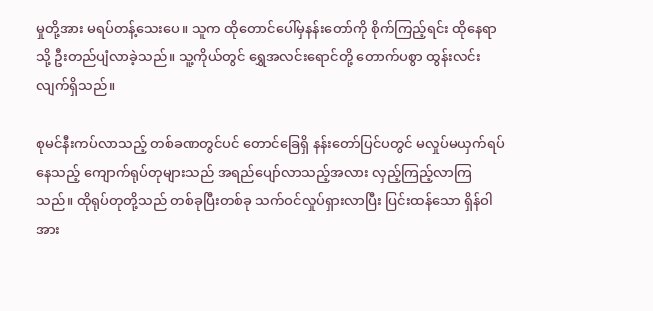မှုတို့အား မရပ်တန့်သေးပေ။ သူက ထိုတောင်ပေါ်မှနန်းတော်ကို စိုက်ကြည့်ရင်း ထိုနေရာသို့ ဦးတည်ပျံလာခဲ့သည်။ သူ့ကိုယ်တွင် ရွှေအလင်းရောင်တို့ တောက်ပစွာ ထွန်းလင်းလျက်ရှိသည်။

စုမင်နီးကပ်လာသည့် တစ်ခဏတွင်ပင် တောင်ခြေရှိ နန်းတော်ပြင်ပတွင် မလှုပ်မယှက်ရပ်နေသည့် ကျောက်ရုပ်တုများသည် အရည်ပျော်လာသည့်အလား လှည့်ကြည့်လာကြသည်။ ထိုရုပ်တုတို့သည် တစ်ခုပြီးတစ်ခု သက်ဝင်လှုပ်ရှားလာပြီး ပြင်းထန်သော ရှိန်ဝါအား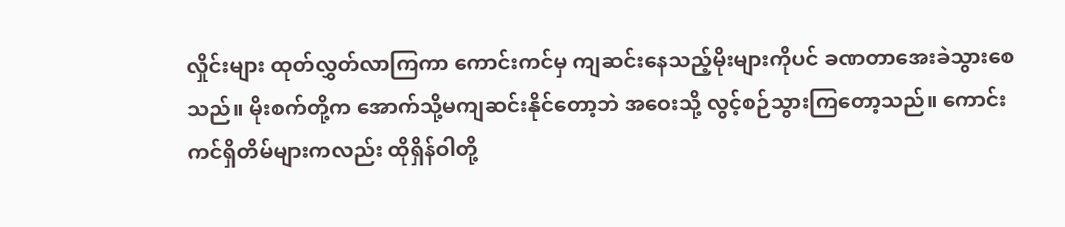လှိုင်းများ ထုတ်လွှတ်လာကြကာ ကောင်းကင်မှ ကျဆင်းနေသည့်မိုးများကိုပင် ခဏတာအေးခဲသွားစေသည်။ မိုးစက်တို့က အောက်သို့မကျဆင်းနိုင်တော့ဘဲ အဝေးသို့ လွင့်စဉ်သွားကြ‌တော့သည်။ ကောင်းကင်ရှိတိမ်များကလည်း ထိုရှိန်ဝါတို့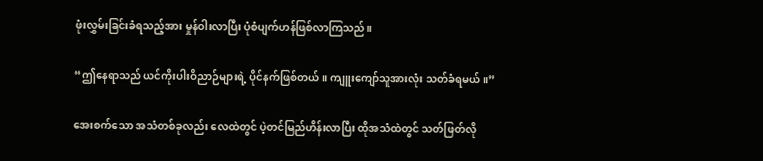ဖုံးလွှမ်းခြင်းခံရသည့်အား မှုန်ဝါးလာပြီး ပုံစံပျက်ဟန်ဖြစ်လာကြသည်။

“ဤနေရာသည် ယင်ကိုးပါးဝိညာဉ်များရဲ့ ပိုင်နက်ဖြစ်တယ်။ ကျူးကျော်သူအားလုံး သတ်ခံရမယ်။”

အေးစက်သော အသံတစ်ခုလည်း လေထဲတွင် ပဲ့တင်မြည်ဟိန်းလာပြီး ထိုအသံထဲတွင် သတ်ဖြတ်လို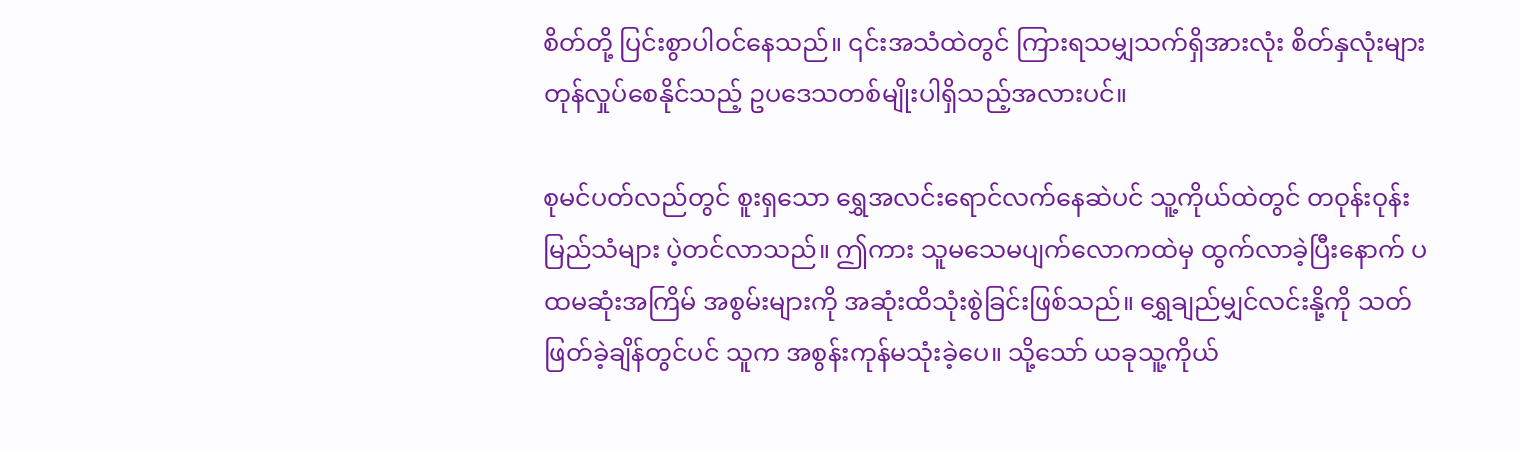စိတ်တို့ ပြင်းစွာပါဝင်နေသည်။ ၎င်းအသံထဲတွင် ကြားရသမျှသက်ရှိအားလုံး စိတ်နှလုံးများ တုန်လှုပ်စေနိုင်သည့် ဥပဒေသတစ်မျိုးပါရှိသည့်အလားပင်။

စုမင်ပတ်လည်တွင် စူးရှသော ရွှေအလင်းရောင်လက်နေဆဲပင် သူ့ကိုယ်ထဲတွင် တဝုန်းဝုန်းမြည်သံများ ပဲ့တင်လာသည်။ ဤကား သူမသေမပျက်လောကထဲမှ ထွက်လာခဲ့ပြီးနောက် ပထမဆုံးအကြိမ် အစွမ်းများကို အဆုံးထိသုံးစွဲခြင်းဖြစ်သည်။ ရွှေချည်မျှင်လင်းနို့ကို သတ်ဖြတ်ခဲ့ချိန်တွင်ပင် သူက အစွန်းကုန်မသုံးခဲ့ပေ။ သို့သော် ယခုသူ့ကိုယ်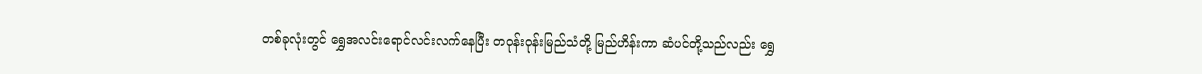တစ်ခုလုံးတွင် ရွှေအလင်းရောင်လင်းလက်နေပြီး တဝုန်းဝုန်းမြည်သံတို့ မြည်ဟိန်းကာ ဆံပင်တို့သည်လည်း ရွှေ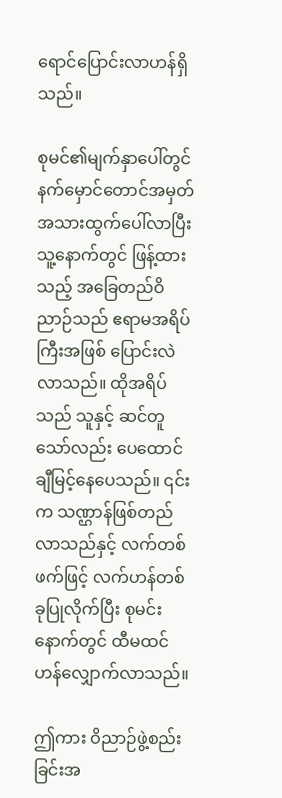ရောင်ပြောင်းလာဟန်ရှိသည်။

စုမင်၏မျက်နှာပေါ်တွင် နက်မှောင်တောင်အမှတ်အသားထွက်ပေါ်လာပြီး သူ့နောက်တွင် ဖြန့်ထားသည့် အခြေတည်ဝိညာဉ်သည် ဧရာမအရိပ်ကြီးအဖြစ် ပြောင်းလဲလာသည်။ ထိုအရိပ်သည် သူနှင့် ဆင်တူသော်လည်း ပေထောင်ချီမြင့်နေပေသည်။ ၎င်းက သဏ္ဌာန်ဖြစ်တည်လာသည်နှင့် လက်တစ်ဖက်ဖြင့် လက်ဟန်တစ်ခုပြုလိုက်ပြီး စုမင်းနောက်တွင် ထီမထင်ဟန်လျှောက်လာသည်။

ဤကား ဝိညာဉ်ဖွဲ့စည်းခြင်းအ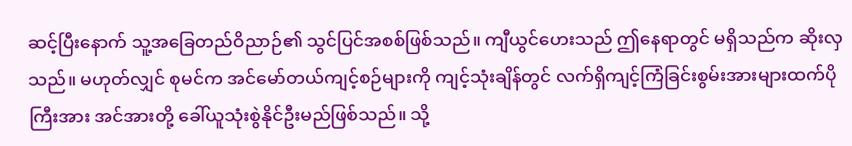ဆင့်ပြီးနောက် သူ့အခြေတည်ဝိညာဉ်၏ သွင်ပြင်အစစ်ဖြစ်သည်။ ကျီယွင်ဟေးသည် ဤနေရာတွင် မရှိသည်က ဆိုးလှသည်။ မဟုတ်လျှင် စုမင်က အင်မော်တယ်ကျင့်စဉ်များကို ကျင့်သုံးချိန်တွင် လက်ရှိကျင့်ကြံခြင်းစွမ်းအားများထက်ပိုကြီးအား အင်အားတို့ ခေါ်ယူသုံးစွဲနိုင်ဦးမည်ဖြစ်သည်။ သို့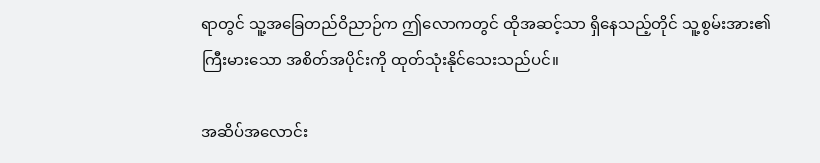ရာတွင် သူ့အခြေတည်ဝိညာဉ်က ဤလောကတွင် ထိုအဆင့်သာ ရှိနေသည့်တိုင် သူ့စွမ်းအား၏ ကြီးမားသော အစိတ်အပိုင်းကို ထုတ်သုံးနိုင်သေးသည်ပင်။

အ‌ဆိပ်အလောင်း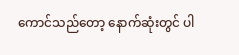ကောင်သည်တော့ နောက်ဆုံးတွင် ပါ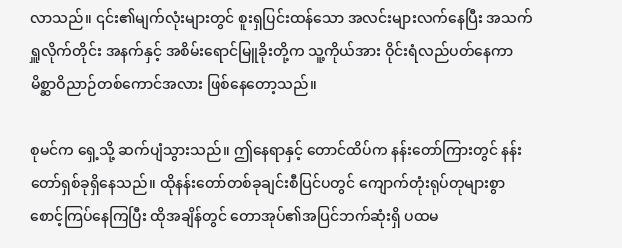လာသည်။ ၎င်း၏မျက်လုံးများတွင် စူးရှပြင်းထန်သော အလင်းများလက်နေပြီး အသက်ရှူလိုက်တိုင်း အနက်နှင့် အစိမ်းရောင်မြူခိုးတို့က သူ့ကိုယ်အား ဝိုင်းရံလည်ပတ်နေကာ မိစ္ဆာဝိညာဉ်တစ်ကောင်အလား ဖြစ်နေတော့သည်။

စုမင်က ရှေ့သို့ ဆက်ပျံသွားသည်။ ဤနေရာနှင့် တောင်ထိပ်က နန်းတော်ကြားတွင် နန်းတော်ရှစ်ခုရှိနေသည်။ ထိုနန်းတော်တစ်ခုချင်းစီပြင်ပတွင် ကျောက်တုံးရုပ်တုများစွာ စောင့်ကြပ်နေကြပြီး ထိုအချိန်တွင် တောအုပ်၏အပြင်ဘက်ဆုံးရှိ ပထမ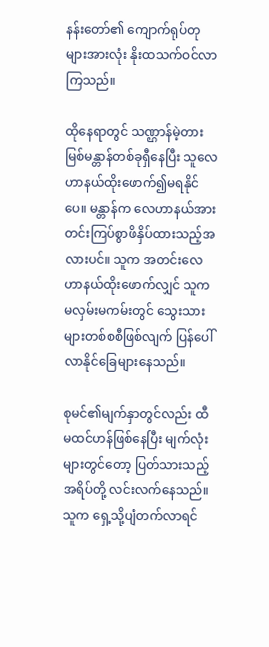နန်းတော်၏ ကျောက်ရုပ်တုများအားလုံး နိုးထသက်ဝင်လာကြသည်။

ထိုနေရာတွင် သဏ္ဌာန်မဲ့တားမြစ်မန္တာန်တစ်ခုရှီနေပြီး သူလေဟာနယ်ထိုးဖောက်၍မရနိုင်ပေ။ မန္တာန်က လေဟာနယ်အား တင်းကြပ်စွာဖိနှိပ်ထားသည့်အလားပင်။ သူက အတင်းလေဟာနယ်ထိုးဖောက်လျှင် သူက မလှမ်းမကမ်းတွင် သွေးသားများတစ်စစီဖြစ်လျက် ပြန်ပေါ်လာနိုင်ခြေများနေသည်။

စုမင်၏မျက်နှာတွင်လည်း ထီမထင်ဟန်ဖြစ်နေပြီး မျက်လုံးများတွင်တော့ ပြတ်သားသည့်အရိပ်တို့ လင်းလက်နေသည်။ သူက ရှေ့သို့ပျံတက်လာရင်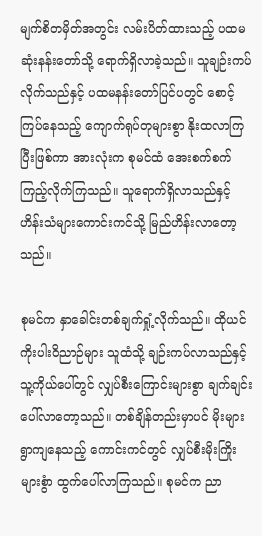မျက်စိတမှိတ်အတွင်း လမ်းပိတ်ထားသည့် ပထမဆုံးနန်းတော်သို့ ရောက်ရှိလာခဲ့သည်။ သူချဉ်းကပ်လိုက်သည်နှင့် ပထမနန်းတော်ပြင်ပတွင် စောင့်ကြပ်နေသည့် ကျောက်ရုပ်တုများစွာ နိုးထလာကြပြီးဖြစ်ကာ အားလုံးက စုမင်ထံ အေးစက်စက်ကြည့်လိုက်ကြသည်။ သူရောက်ရှိလာသည်နှင့် ဟိန်းသံများကောင်းကင်သို့ မြည်ဟိန်းလာတော့သည်။

စုမင်က နှာခေါင်းတစ်ချက်ရှုံ့လိုက်သည်။ ထိုယင်ကိုးပါးဝိညာဉ်များ သူထံသို့ ချဉ်းကပ်လာသည်နှင့် သူ့ကိုယ်ပေါ်တွင် လျှပ်စီးကြောင်းများစွာ ချက်ချင်းပေါ်လာတော့သည်။ တစ်ချိန်တည်းမှာပင် မိုးများရွာကျနေသည့် ကောင်းကင်တွင် လျှပ်စီးမိုးကြိုးများစွံာ ထွက်ပေါ်လာကြသည်။ စုမင်က ညာ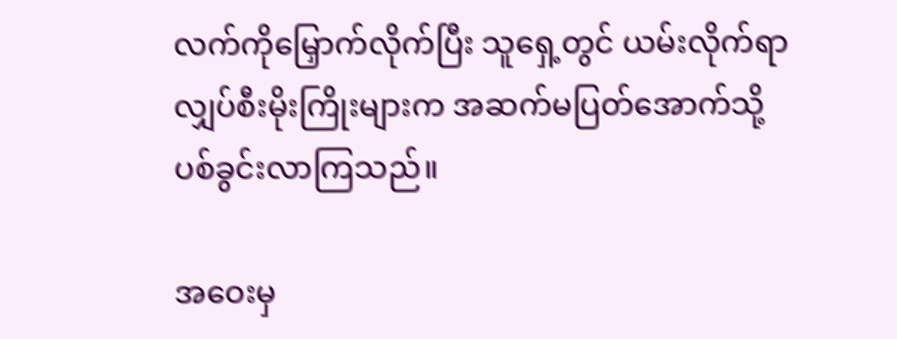လက်ကိုမြှောက်လိုက်ပြီး သူရှေ့တွင် ယမ်းလိုက်ရာ လျှပ်စီးမိုးကြိုးများက အဆက်မပြတ်အောက်သို့ ပစ်ခွင်းလာကြသည်။

အဝေးမှ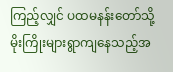ကြည့်လျှင် ပထမနန်းတော်သို့ မိုးကြိုးများရွာကျနေသည့်အ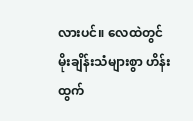လားပင်။ လေထဲတွင် မိုးချိန်းသံများစွာ ဟိန်းထွက်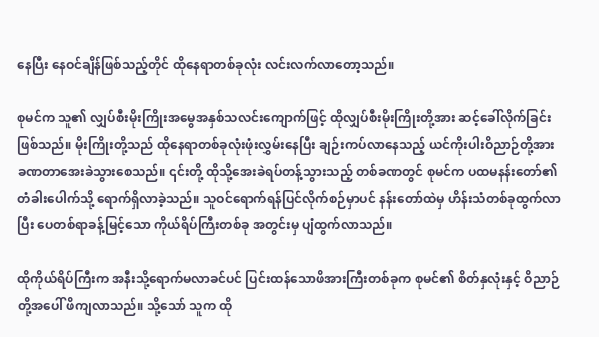နေပြီး နေဝင်ချိန်ဖြစ်သည့်တိုင် ထိုနေရာတစ်ခုလုံး လင်းလက်လာတော့သည်။

စုမင်က သူ၏ လျှပ်စီးမိုးကြိုးအမွေအနှစ်သလင်းကျောက်ဖြင့် ထိုလျှပ်စီးမိုးကြိုးတို့အား ဆင့်ခေါ်လိုက်ခြင်းဖြစ်သည်။ မိုးကြိုးတို့သည် ထိုနေရာတစ်ခုလုံးဖုံးလွှမ်းနေပြီး ချဉ်းကပ်လာနေသည့် ယင်ကိုးပါးဝိညာဉ်တို့အား ခဏတာအေးခဲသွားစေသည်။ ၎င်းတို့ ထိုသို့အေးခဲရပ်တန့်သွားသည့် တစ်ခဏတွင် စုမင်က ပထမနန်းတော်၏ တံခါးပေါက်သို့ ရောက်ရှိလာခဲ့သည်။ သူဝင်ရောက်ရန်ပြင်လိုက်စဉ်မှာပင် နန်းတော်ထဲမှ ဟိန်းသံတစ်ခုထွက်လာပြီး ပေတစ်ရာခန့်မြင့်သော ကိုယ်ရိပ်ကြီးတစ်ခု အတွင်းမှ ပျံထွက်လာသည်။

ထိုကိုယ်ရိပ်ကြီးက အနီးသို့ရောက်မလာခင်ပင် ပြင်းထန်သောဖိအားကြီးတစ်ခုက စုမင်၏ စိတ်နှလုံးနှင့် ဝိညာဉ်တို့အပေါ် ဖိကျလာသည်။ သို့သော် သူက ထို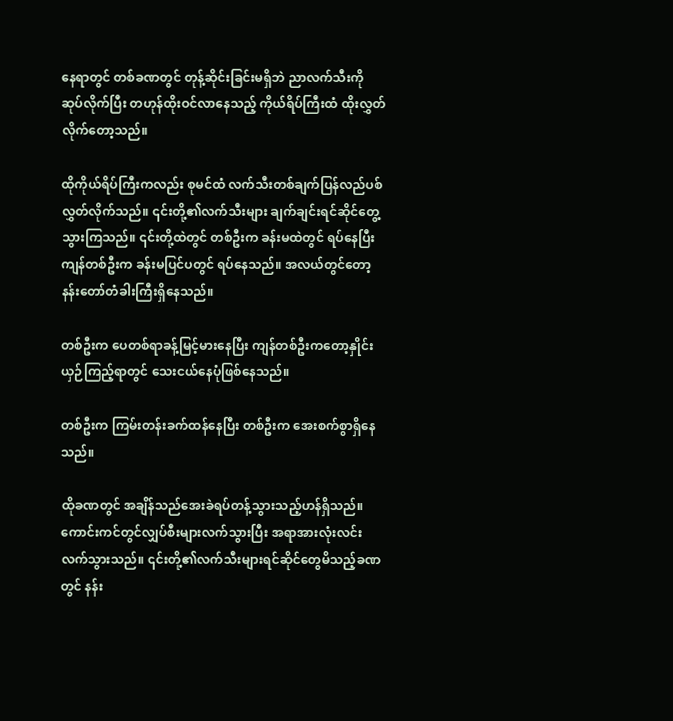နေရာတွင် တစ်ခဏတွင် တုန့်ဆိုင်းခြင်းမရှိဘဲ ညာလက်သီးကို ဆုပ်လိုက်ပြီး တဟုန်ထိုးဝင်လာနေသည့် ကိုယ်ရိပ်ကြီးထံ ထိုးလွှတ်လိုက်တော့သည်။

ထိုကိုယ်ရိပ်ကြီးကလည်း စုမင်ထံ လက်သီးတစ်ချက်ပြန်လည်ပစ်လွှတ်လိုက်သည်။ ၎င်းတို့၏လက်သီးများ ချက်ချင်းရင်ဆိုင်တွေ့သွားကြသည်။ ၎င်းတို့ထဲတွင် တစ်ဦးက ခန်းမထဲတွင် ရပ်နေပြီး ကျန်တစ်ဦးက ခန်းမပြင်ပတွင် ရပ်နေသည်။ အလယ်တွင်တော့ နန်းတော်တံခါးကြီးရှိနေသည်။

တစ်ဦးက ပေတစ်ရာခန့်မြင့်မားနေပြီး ကျန်တစ်ဦးကတော့နှိုင်းယှဉ်ကြည့်ရာတွင် သေးငယ်နေပုံဖြစ်နေသည်။

တစ်ဦးက ကြမ်းတန်းခက်ထန်နေပြီး တစ်ဦးက အေးစက်စွာရှိနေသည်။

ထိုခဏတွင် အချိန်သည်အေးခဲရပ်တန့်သွားသည့်ဟန်ရှိသည်။ ကောင်းကင်တွင်လျှပ်စီးများလက်သွားပြီး အရာအားလုံးလင်းလက်သွားသည်။ ၎င်းတို့၏လက်သီးများရင်ဆိုင်တွေမိသည့်ခဏတွင် နန်း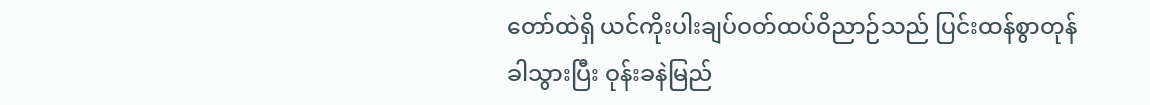တော်ထဲရှိ ယင်ကိုးပါးချပ်ဝတ်ထပ်ဝိညာဉ်သည် ပြင်းထန်စွာတုန်ခါသွားပြီး ဝုန်းခနဲမြည်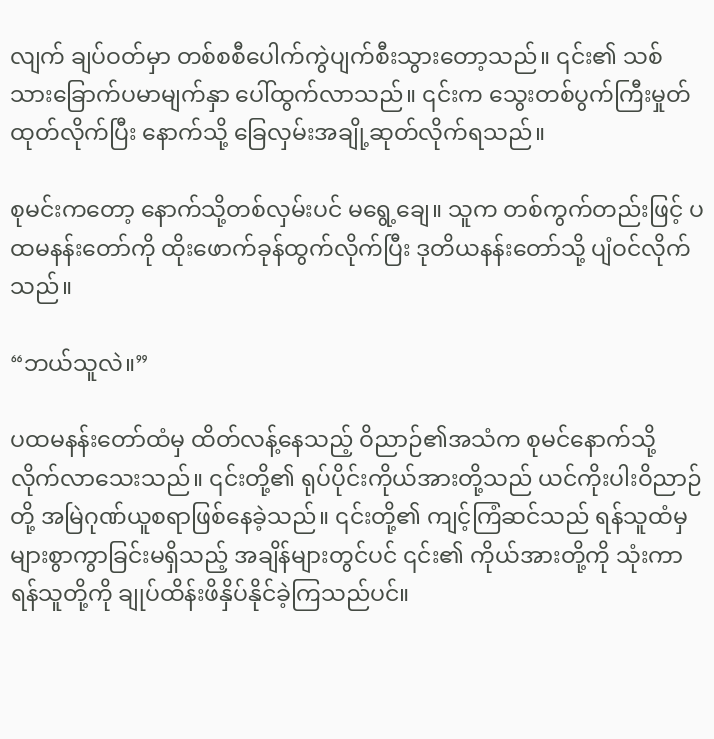လျက် ချပ်ဝတ်မှာ တစ်စစီပေါက်ကွဲပျက်စီးသွားတော့သည်။ ၎င်း၏ သစ်သားခြောက်ပမာမျက်နှာ ပေါ်ထွက်လာသည်။ ၎င်းက သွေးတစ်ပွက်ကြီးမှုတ်ထုတ်လိုက်ပြီး နောက်သို့ ခြေလှမ်းအချို့ဆုတ်လိုက်ရသည်။

စုမင်းကတော့ နောက်သို့တစ်လှမ်းပင် မရွေ့ချေ။ သူက တစ်ကွက်တည်းဖြင့် ပထမနန်းတော်ကို ထိုးဖောက်ခုန်ထွက်လိုက်ပြီး ဒုတိယနန်းတော်သို့ ပျံဝင်လိုက်သည်။

“ဘယ်သူလဲ။”

ပထမနန်းတော်ထံမှ ထိတ်လန့်နေသည့် ဝိညာဉ်၏အသံက စုမင်နောက်သို့ လိုက်လာသေးသည်။ ၎င်းတို့၏ ရုပ်ပိုင်းကိုယ်အားတို့သည် ယင်ကိုးပါးဝိညာဉ်တို့ အမြဲဂုဏ်ယူစရာဖြစ်နေခဲ့သည်။ ၎င်းတို့၏ ကျင့်ကြံဆင်သည် ရန်သူထံမှ များစွာကွာခြင်းမရှိသည့် အချိန်များတွင်ပင် ၎င်း၏ ကိုယ်အားတို့ကို သုံးကာ ရန်သူတို့ကို ချုပ်ထိန်းဖိနှိပ်နိုင်ခဲ့ကြသည်ပင်။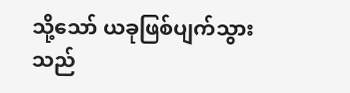သို့သော် ယခုဖြစ်ပျက်သွားသည်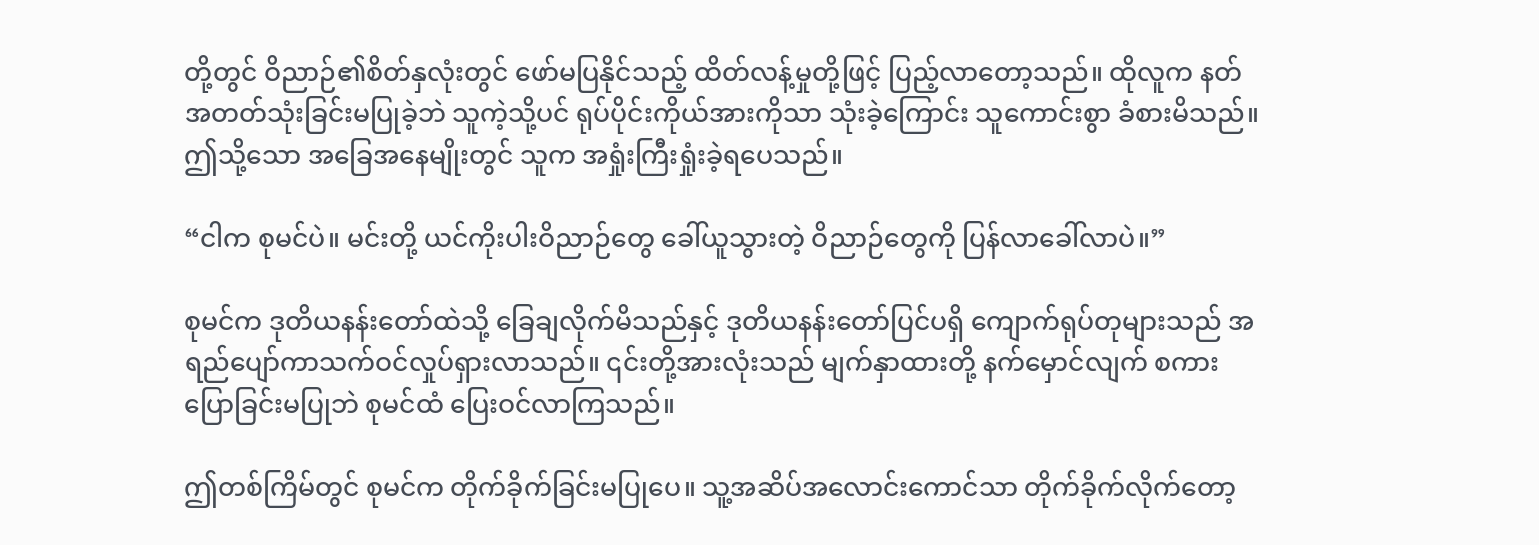တို့တွင် ဝိညာဉ်၏စိတ်နှလုံးတွင် ဖော်မပြနိုင်သည့် ထိတ်လန့်မှုတို့ဖြင့် ပြည့်လာတော့သည်။ ထိုလူက နတ်အတတ်သုံးခြင်းမပြုခဲ့ဘဲ သူကဲ့သို့ပင် ရုပ်ပိုင်းကိုယ်အားကိုသာ သုံးခဲ့ကြောင်း သူကောင်းစွာ ခံစားမိသည်။ ဤသို့သော အခြေအနေမျိုးတွင် သူက အရှုံးကြီးရှုံးခဲ့ရပေသည်။

“ငါက စုမင်ပဲ။ မင်းတို့ ယင်ကိုးပါးဝိညာဉ်တွေ ခေါ်ယူသွားတဲ့ ဝိညာဉ်တွေကို ပြန်လာခေါ်လာပဲ။”

စုမင်က ဒုတိယနန်းတော်ထဲသို့ ခြေချလိုက်မိသည်နှင့် ဒုတိယနန်းတော်ပြင်ပရှိ ကျောက်ရုပ်တုများသည် အရည်ပျော်ကာသက်ဝင်လှုပ်ရှားလာသည်။ ၎င်းတို့အားလုံးသည် မျက်နှာထားတို့ နက်မှောင်လျက် စကားပြောခြင်းမပြုဘဲ စုမင်ထံ ပြေးဝင်လာကြသည်။

ဤတစ်ကြိမ်တွင် စုမင်က တိုက်ခိုက်ခြင်းမပြုပေ။ သူ့အဆိပ်အလောင်းကောင်သာ တိုက်ခိုက်လိုက်တော့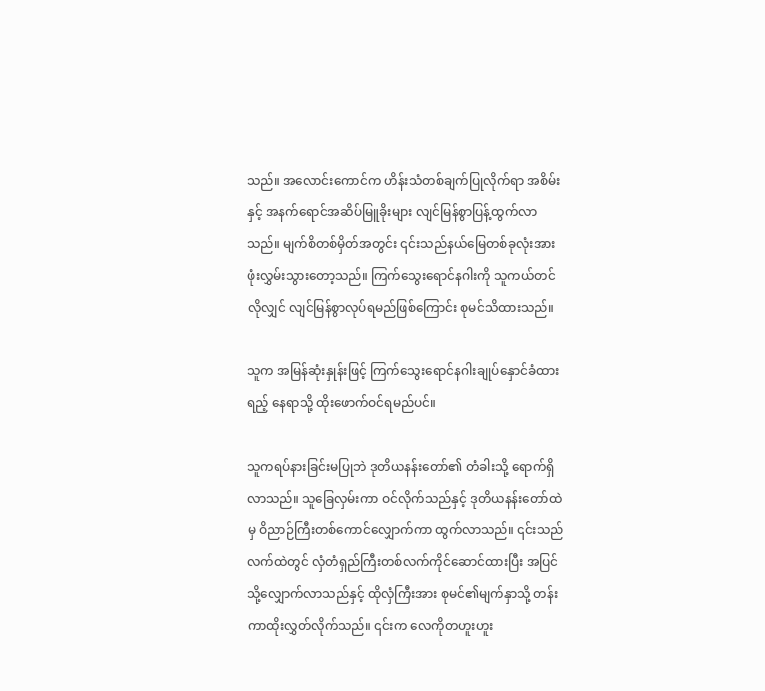သည်။ အလောင်းကောင်က ဟိန်းသံတစ်ချက်ပြုလိုက်ရာ အစိမ်းနှင့် အနက်ရောင်အဆိပ်မြူခိုးများ လျင်မြန်စွာပြန့်ထွက်လာသည်။ မျက်စိတစ်မှိတ်အတွင်း ၎င်းသည်နယ်မြေတစ်ခုလုံးအား ဖုံးလွှမ်းသွားတော့သည်။ ကြက်သွေးရောင်နဂါးကို သူကယ်တင်လိုလျှင် လျင်မြန်စွာလုပ်ရမည်ဖြစ်ကြောင်း စုမင်သိထားသည်။

သူက အမြန်ဆုံးနှုန်းဖြင့် ကြက်သွေးရောင်နဂါးချုပ်နှောင်ခံထားရည့် နေရာသို့ ထိုးဖောက်ဝင်ရမည်ပင်။

သူကရပ်နားခြင်းမပြုဘဲ ဒုတိယနန်းတော်၏ တံခါးသို့ ရောက်ရှိလာသည်။ သူခြေလှမ်းကာ ဝင်လိုက်သည်နှင့် ဒုတိယနန်းတော်ထဲမှ ဝိညာဉ်ကြီးတစ်ကောင်လျှောက်ကာ ထွက်လာသည်။ ၎င်းသည် လက်ထဲတွင် လှံတံရှည်ကြီးတစ်လက်ကိုင်ဆောင်ထားပြီး အပြင်သို့လျှောက်လာသည်နှင့် ထိုလှံကြီးအား စုမင်၏မျက်နှာသို့ တန်းကာထိုးလွှတ်လိုက်သည်။ ၎င်းက လေကိုတဟူးဟူး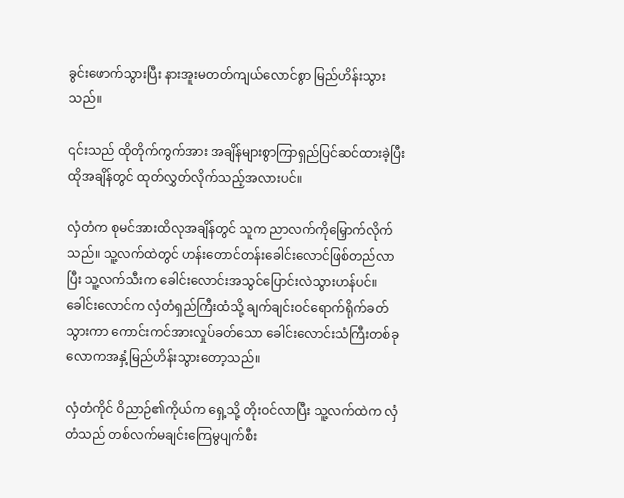ခွင်းဖောက်သွားပြီး နားအူးမတတ်ကျယ်လောင်စွာ မြည်ဟိန်းသွားသည်။

၎င်းသည် ထိုတိုက်ကွက်အား အချိန်များစွာကြာရှည်ပြင်ဆင်ထားခဲ့ပြီး ထိုအချိန်တွင် ထုတ်လွှတ်လိုက်သည့်အလားပင်။

လှံတံက စုမင်အားထိလုအချိန်တွင် သူက ညာလက်ကိုမြှောက်လိုက်သည်။ သူ့လက်ထဲတွင် ဟန်းတောင်တန်းခေါင်းလောင်ဖြစ်တည်လာပြီး သူ့လက်သီးက ခေါင်းလောင်းအသွင်ပြောင်းလဲသွားဟန်ပင်။ ခေါင်းလောင်က လှံတံရှည်ကြီးထံသို့ ချက်ချင်းဝင်ရောက်ရိုက်ခတ်သွားကာ ကောင်းကင်အားလှုပ်ခတ်သော ခေါင်းလောင်းသံကြီးတစ်ခု လောကအနှံ့မြည်ဟိန်းသွားတော့သည်။

လှံတံကိုင် ဝိညာဉ်၏ကိုယ်က ရှေ့သို့ တိုးဝင်လာပြီး သူ့လက်ထဲက လှံတံသည် တစ်လက်မချင်းကြေမွပျက်စီး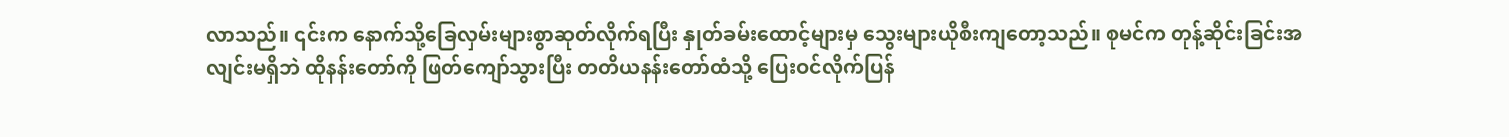လာသည်။ ၎င်းက နောက်သို့ခြေလှမ်းများစွာဆုတ်လိုက်ရပြီး နှုတ်ခမ်းထောင့်များမှ သွေးများယိုစီးကျတော့သည်။ စုမင်က တုန့်ဆိုင်းခြင်းအလျင်းမရှိဘဲ ထိုနန်းတော်ကို ဖြတ်ကျော်သွားပြီး တတိယနန်းတော်ထံသို့ ပြေးဝင်လိုက်ပြန်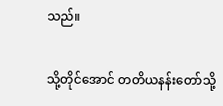သည်။

သို့တိုင်အောင် တတိယနန်းတော်သို့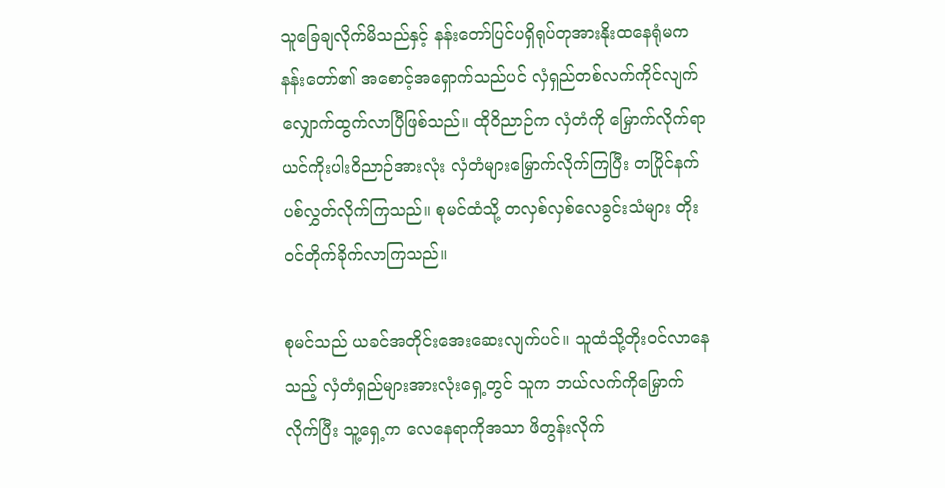သူခြေချလိုက်မိသည်နှင့် နန်းတော်ပြင်ပရှိရုပ်တုအားနိုးထနေရုံမက နန်းတော်၏ အစောင့်အရှောက်သည်ပင် လှံရှည်တစ်လက်ကိုင်လျက် လျှောက်ထွက်လာပြီဖြစ်သည်။ ထိုဝိညာဉ်က လှံတံကို မြှောက်လိုက်ရာ ယင်ကိုးပါးဝိညာဉ်အားလုံး လှံတံများမြှောက်လိုက်ကြပြီး တပြိုင်နက်ပစ်လွှတ်လိုက်ကြသည်။ စုမင်ထံသို့ တလှစ်လှစ်လေခွင်းသံများ တိုးဝင်တိုက်ခိုက်လာကြသည်။

စုမင်သည် ယခင်အတိုင်းအေးဆေးလျက်ပင်။ သူထံသို့တိုးဝင်လာနေသည့် လှံတံရှည်များအားလုံးရှေ့တွင် သူက ဘယ်လက်ကိုမြှောက်လိုက်ပြီး သူ့ရှေ့က လေနေရာကိုအသာ ဖိတွန်းလိုက်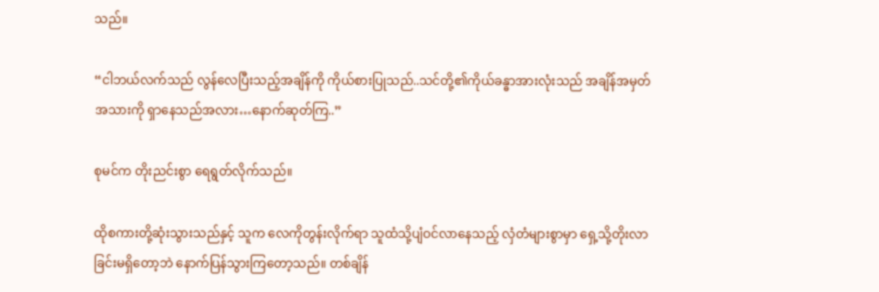သည်။

“ငါဘယ်လက်သည် လွန်လေပြီးသည့်အချိန်ကို ကိုယ်စားပြုသည်..သင်တို့၏ကိုယ်ခန္ဓာအားလုံးသည် အချိန်အမှတ်အသားကို ရှာနေသည်အလား…နောက်ဆုတ်ကြ..”

စုမင်က တိုးညင်းစွာ ရေရွတ်လိုက်သည်။

ထိုစကားတို့ဆုံးသွားသည်နှင့် သူက လေကိုတွန်းလိုက်ရာ သူထံသို့ပျံဝင်လာနေသည့် လှံတံများစွာမှာ ရှေ့သို့တိုးလာခြင်းမရှိတော့ဘဲ နောက်ပြန်သွားကြတော့သည်။ တစ်ချိန်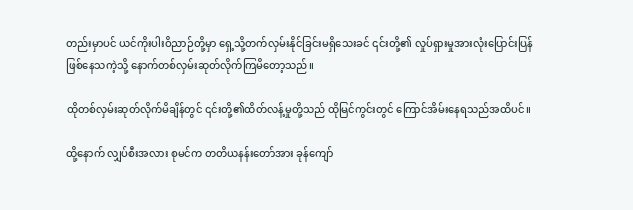တည်းမှာပင် ယင်ကိုးပါးဝိညာဉ်တို့မှာ ရှေ့သို့တက်လှမ်းနိုင်ခြင်းမရှိသေးခင် ၎င်းတို့၏ လှုပ်ရှားမှုအားလုံးပြောင်းပြန်ဖြစ်နေသကဲ့သို့ နောက်တစ်လှမ်းဆုတ်လိုက်ကြမိတော့သည်။

ထိုတစ်လှမ်းဆုတ်လိုက်မိချိန်တွင် ၎င်းတို့၏ထိတ်လန့်မှုတို့သည် ထိုမြင်ကွင်းတွင် ကြောင်အိမ်းနေရသည်အထိပင်။

ထို့နောက် လျှပ်စီးအလား စုမင်က တတိယနန်းတော်အား ခုန်ကျော်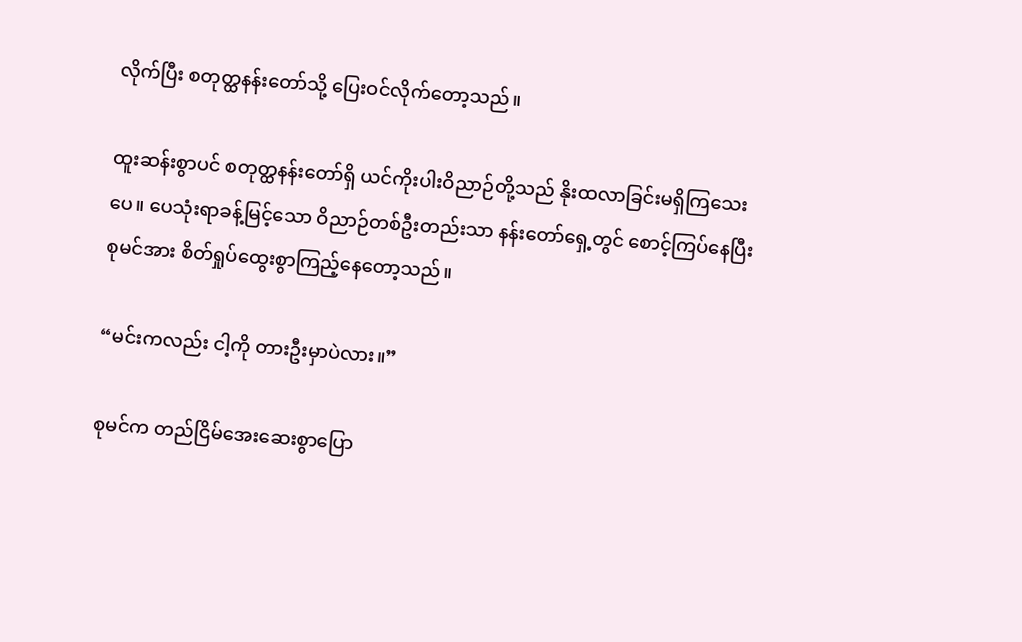လိုက်ပြီး စတုတ္ထနန်းတော်သို့ ပြေးဝင်လိုက်တော့သည်။

ထူးဆန်းစွာပင် စတုတ္ထနန်းတော်ရှိ ယင်ကိုးပါးဝိညာဉ်တို့သည် နိုးထလာခြင်းမရှိကြသေးပေ။ ပေသုံးရာခန့်မြင့်သော ဝိညာဉ်တစ်ဦးတည်းသာ နန်းတော်ရှေ့တွင် စောင့်ကြပ်နေပြီး စုမင်အား စိတ်ရှုပ်ထွေးစွာကြည့်နေတော့သည်။

“မင်းကလည်း ငါ့ကို တားဦးမှာပဲလား။”

စုမင်က တည်ငြိမ်အေးဆေးစွာပြော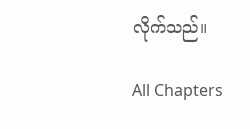လိုက်သည်။

All Chapters